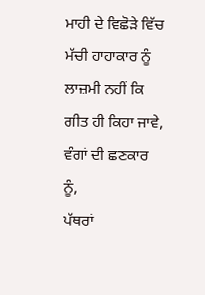ਮਾਹੀ ਦੇ ਵਿਛੋੜੇ ਵਿੱਚ ਮੱਚੀ ਹਾਹਾਕਾਰ ਨੂੰ
ਲਾਜ਼ਮੀ ਨਹੀਂ ਕਿ ਗੀਤ ਹੀ ਕਿਹਾ ਜਾਵੇ, ਵੰਗਾਂ ਦੀ ਛਣਕਾਰ ਨੂੰ,
ਪੱਥਰਾਂ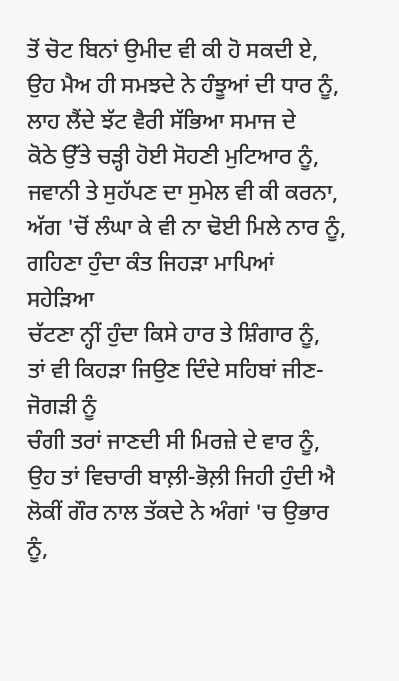ਤੋਂ ਚੋਟ ਬਿਨਾਂ ਉਮੀਦ ਵੀ ਕੀ ਹੋ ਸਕਦੀ ਏ,
ਉਹ ਮੈਅ ਹੀ ਸਮਝਦੇ ਨੇ ਹੰਝੂਆਂ ਦੀ ਧਾਰ ਨੂੰ,
ਲਾਹ ਲੈਂਦੇ ਝੱਟ ਵੈਰੀ ਸੱਭਿਆ ਸਮਾਜ ਦੇ
ਕੋਠੇ ਉੱਤੇ ਚੜ੍ਹੀ ਹੋਈ ਸੋਹਣੀ ਮੁਟਿਆਰ ਨੂੰ,
ਜਵਾਨੀ ਤੇ ਸੁਹੱਪਣ ਦਾ ਸੁਮੇਲ ਵੀ ਕੀ ਕਰਨਾ,
ਅੱਗ 'ਚੋਂ ਲੰਘਾ ਕੇ ਵੀ ਨਾ ਢੋਈ ਮਿਲੇ ਨਾਰ ਨੂੰ,
ਗਹਿਣਾ ਹੁੰਦਾ ਕੰਤ ਜਿਹੜਾ ਮਾਪਿਆਂ ਸਹੇੜਿਆ
ਚੱਟਣਾ ਨ੍ਹੀਂ ਹੁੰਦਾ ਕਿਸੇ ਹਾਰ ਤੇ ਸ਼ਿੰਗਾਰ ਨੂੰ,
ਤਾਂ ਵੀ ਕਿਹੜਾ ਜਿਉਣ ਦਿੰਦੇ ਸਹਿਬਾਂ ਜੀਣ-ਜੋਗੜੀ ਨੂੰ
ਚੰਗੀ ਤਰਾਂ ਜਾਣਦੀ ਸੀ ਮਿਰਜ਼ੇ ਦੇ ਵਾਰ ਨੂੰ,
ਉਹ ਤਾਂ ਵਿਚਾਰੀ ਬਾਲ਼ੀ-ਭੋਲ਼ੀ ਜਿਹੀ ਹੁੰਦੀ ਐ
ਲੋਕੀਂ ਗੌਰ ਨਾਲ ਤੱਕਦੇ ਨੇ ਅੰਗਾਂ 'ਚ ਉਭਾਰ ਨੂੰ,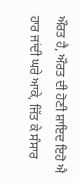ਔਰਤ ਹੈ, ਔਰਤ ਦੀ ਹੋਣੀ ਸ਼ਾਇਦ ਇਹੋ ਐ
ਹਾਰ ਜਾਂਦੀ ਘਰੇ ਆਕੇ, ਜਿੱਤ ਕੇ ਸੰਸਾਰ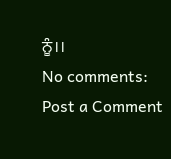ਨੂੰ।।
No comments:
Post a Comment